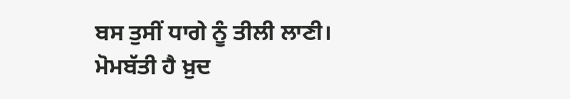ਬਸ ਤੁਸੀਂ ਧਾਗੇ ਨੂੰ ਤੀਲੀ ਲਾਣੀ।
ਮੋਮਬੱਤੀ ਹੈ ਖ਼ੁਦ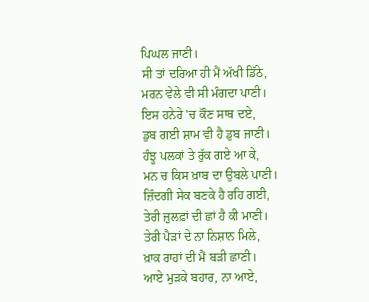ਪਿਘਲ ਜਾਣੀ।
ਸੀ ਤਾਂ ਦਰਿਆ ਹੀ ਮੈਂ ਅੱਖੀ ਡਿੱਠੇ,
ਮਰਨ ਵੇਲੇ ਵੀ ਸੀ ਮੰਗਦਾ ਪਾਣੀ।
ਇਸ ਹਨੇਰੇ 'ਚ ਕੌਣ ਸਾਥ ਦਏ,
ਡੁਬ ਗਈ ਸ਼ਾਮ ਵੀ ਹੈ ਡੁਬ ਜਾਣੀ।
ਹੰਝੂ ਪਲਕਾਂ ਤੇ ਰੁੱਕ ਗਏ ਆ ਕੇ,
ਮਨ ਚ ਕਿਸ ਖ਼ਾਬ ਦਾ ਉਬਲੇ ਪਾਣੀ।
ਜ਼ਿੰਦਗੀ ਸੇਕ ਬਣਕੇ ਹੈ ਰਹਿ ਗਈ,
ਤੇਰੀ ਜ਼ੁਲਫ਼ਾਂ ਦੀ ਛਾਂ ਹੈ ਕੀ ਮਾਣੀ।
ਤੇਰੀ ਪੈੜਾਂ ਦੇ ਨਾ ਨਿਸ਼ਾਨ ਮਿਲੇ,
ਖ਼ਾਕ ਰਾਹਾਂ ਦੀ ਮੈਂ ਬੜੀ ਛਾਣੀ।
ਆਏ ਮੁੜਕੇ ਬਹਾਰ, ਨਾ ਆਏ,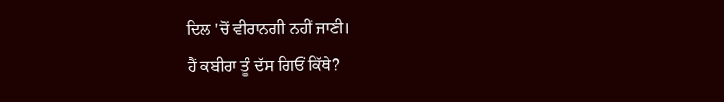ਦਿਲ 'ਚੋਂ ਵੀਰਾਨਗੀ ਨਹੀਂ ਜਾਣੀ।
ਹੈਂ ਕਬੀਰਾ ਤੂੰ ਦੱਸ ਗਿਓਂ ਕਿੱਥੇ?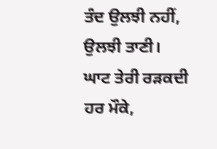ਤੰਦ ਉਲਝੀ ਨਹੀਂ, ਉਲਝੀ ਤਾਣੀ।
ਘਾਟ ਤੇਰੀ ਰੜਕਦੀ ਹਰ ਮੌਕੇ,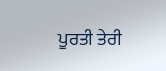ਪੂਰਤੀ ਤੇਰੀ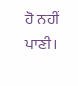ਹੋ ਨਹੀਂ ਪਾਣੀ।